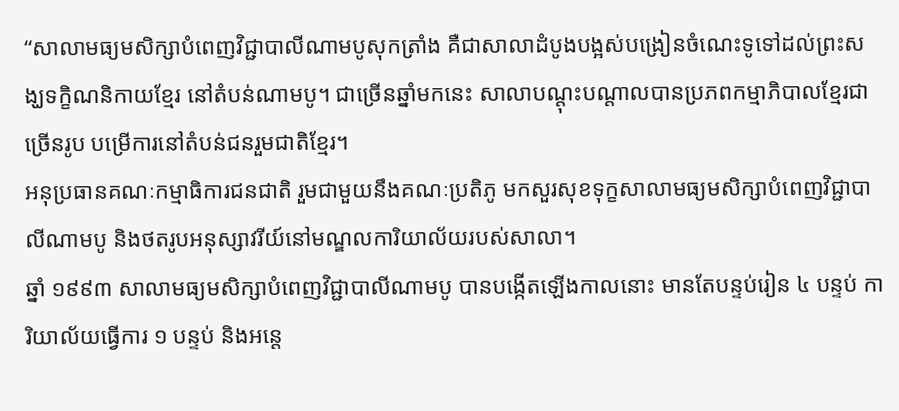“សាលាមធ្យមសិក្សាបំពេញវិជ្ជាបាលីណាមបូសុកត្រាំង គឺជាសាលាដំបូងបង្អស់បង្រៀនចំណេះទូទៅដល់ព្រះសង្ឃទក្ខិណនិកាយខ្មែរ នៅតំបន់ណាមបូ។ ជាច្រើនឆ្នាំមកនេះ សាលាបណ្តុះបណ្តាលបានប្រភពកម្មាភិបាលខ្មែរជាច្រើនរូប បម្រើការនៅតំបន់ជនរួមជាតិខ្មែរ។
អនុប្រធានគណៈកម្មាធិការជនជាតិ រួមជាមួយនឹងគណៈប្រតិភូ មកសួរសុខទុក្ខសាលាមធ្យមសិក្សាបំពេញវិជ្ជាបាលីណាមបូ និងថតរូបអនុស្សាវរីយ៍នៅមណ្ឌលការិយាល័យរបស់សាលា។
ឆ្នាំ ១៩៩៣ សាលាមធ្យមសិក្សាបំពេញវិជ្ជាបាលីណាមបូ បានបង្កើតឡើងកាលនោះ មានតែបន្ទប់រៀន ៤ បន្ទប់ ការិយាល័យធ្វើការ ១ បន្ទប់ និងអន្តេ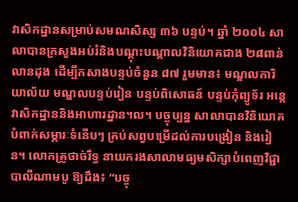វាសិកដ្ឋានសម្រាប់សមណសិស្ស ៣៦ បន្ទប់។ ឆ្នាំ ២០០៤ សាលាបានក្រសួងអប់រំនិងបណ្តុះបណ្តាលវិនិយោគជាង ២៨ពាន់លានដុង ដើម្បីកសាងបន្ទប់ចំនួន ៨៧ រួមមាន៖ មណ្ឌលការិយាល័យ មណ្ឌលបន្ទប់រៀន បន្ទប់ពិសោធន៍ បន្ទប់កុំព្យូទ័រ អន្តេវាសិកដ្ឋាននិងអាហារដ្ឋាន។ល។ បច្ចុប្បន្ន សាលាបានវិនិយោគបំពាក់សម្ភារៈទំនើបៗ គ្រប់សព្វបម្រើដល់ការបង្រៀន និងរៀន។ លោកគ្រូថាច់រឹទ្ធ នាយករងសាលាមធ្យមសិក្សាបំពេញវិជ្ជាបាលីណាមបូ ឱ្យដឹង៖ “បច្ចុ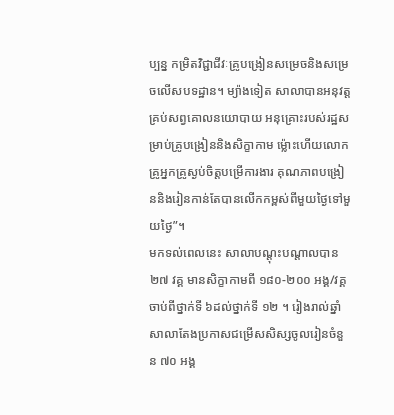ប្បន្ន កម្រិតវិជ្ជាជីវៈគ្រូបង្រៀនសម្រេចនិងសម្រេចលើសបទដ្ឋាន។ ម្យ៉ាងទៀត សាលាបានអនុវត្តគ្រប់សព្វគោលនយោបាយ អនុគ្រោះរបស់រដ្ឋសម្រាប់គ្រូបង្រៀននិងសិក្ខាកាម ម្ល៉ោះហើយលោកគ្រូអ្នកគ្រូស្ងប់ចិត្តបម្រើការងារ គុណភាពបង្រៀននិងរៀនកាន់តែបានលើកកម្ពស់ពីមួយថ្ងៃទៅមួយថ្ងៃ”។
មកទល់ពេលនេះ សាលាបណ្តុះបណ្តាលបាន ២៧ វគ្គ មានសិក្ខាកាមពី ១៨០-២០០ អង្គ/វគ្គ ចាប់ពីថ្នាក់ទី ៦ដល់ថ្នាក់ទី ១២ ។ រៀងរាល់ឆ្នាំ សាលាតែងប្រកាសជម្រើសសិស្សចូលរៀនចំនួន ៧០ អង្គ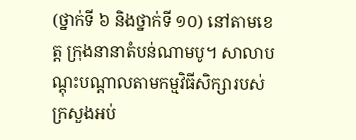(ថ្នាក់ទី ៦ និងថ្នាក់ទី ១០) នៅតាមខេត្ត ក្រុងនានាតំបន់ណាមបូ។ សាលាបណ្តុះបណ្តាលតាមកម្មវិធីសិក្សារបស់ក្រសួងអប់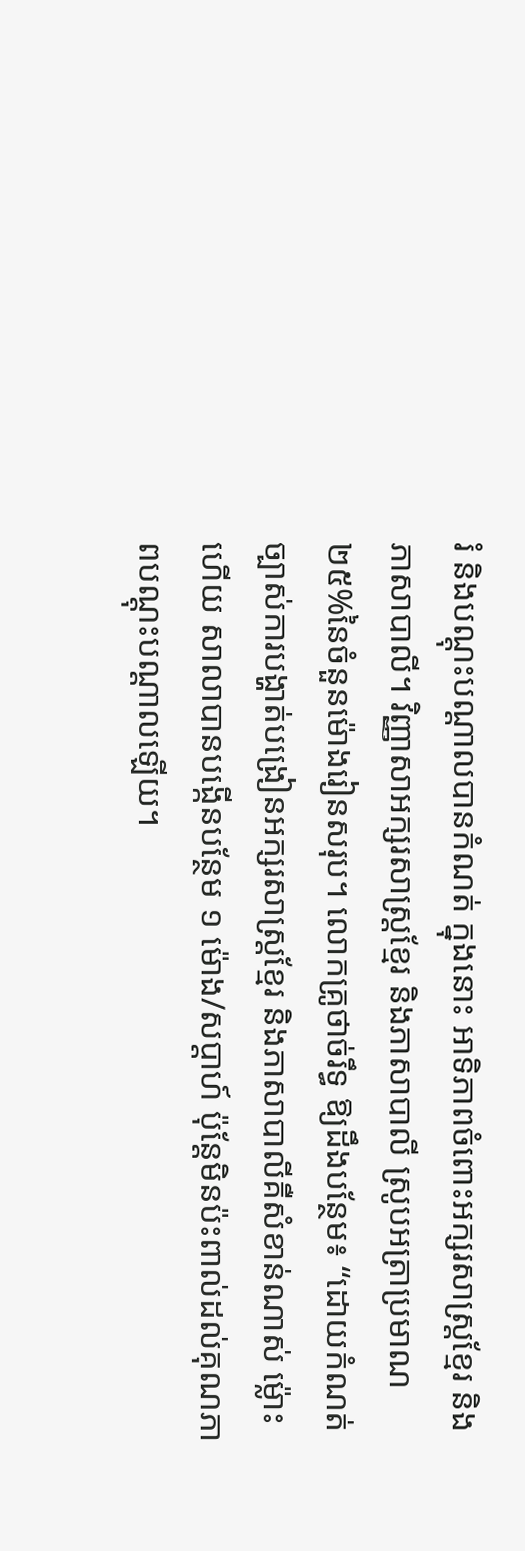រំ និងបណ្តុះបណ្តាលបានកំណត់ ក្នុងនោះ អាទិភាពចំពោះអក្សរសាស្រ្តខ្មែរ និងភាសាបាលី។ វិញ្ញាសាអក្សរសាស្រ្តខ្មែរ និងភាសាបាលី ស្រូបអត្រាប្រមាណ ២៥%នៃចំនួនម៉ោងរៀនសរុប។ លោកគ្រូថាច់រឹទ្ធ ឱ្យដឹងបន្ថែម៖ “ដោយកំណត់ច្បាស់ការបង្ហាត់បង្រៀនអក្សរសាស្រ្តខ្មែរ និងភាសាបាលីគឺសំខាន់ណាស់ ម្ល៉ោះហើយ សាលាបានបង្កើនបន្ថែម ១ ម៉ោង/សប្តាហ៍ ប៉ុន្តែមិនប៉ះពាល់ដល់គុណភាពបណ្តុះបណ្តាលឡើយ។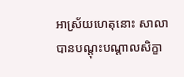អាស្រ័យហេតុនោះ សាលាបានបណ្តុះបណ្តាលសិក្ខា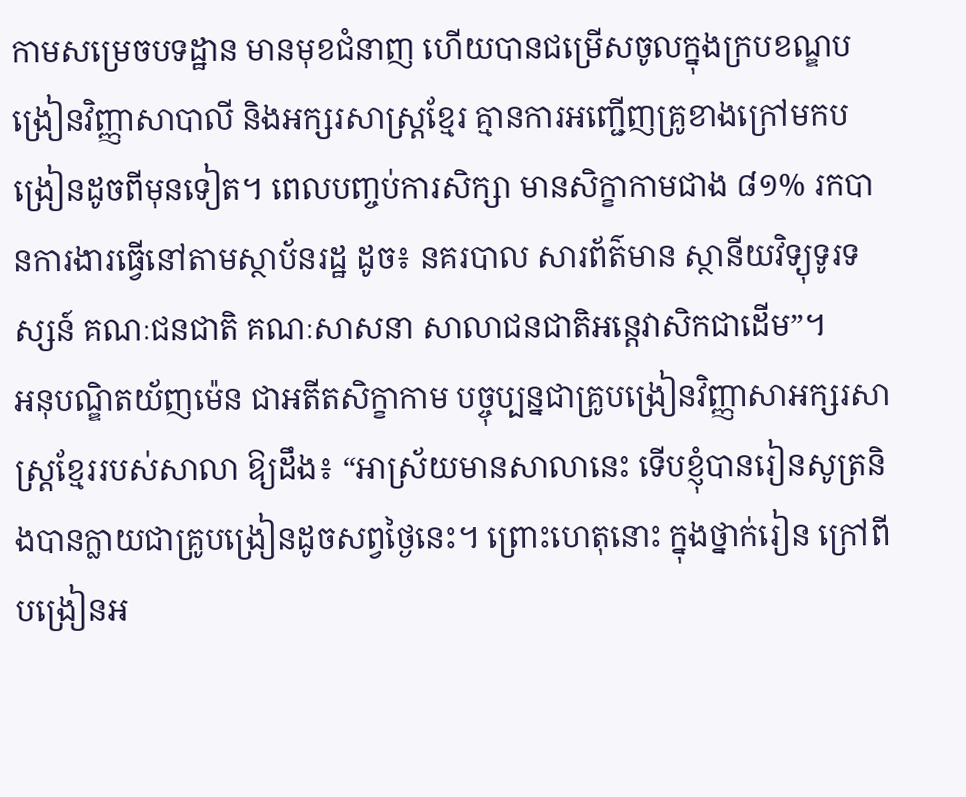កាមសម្រេចបទដ្ឋាន មានមុខជំនាញ ហើយបានជម្រើសចូលក្នុងក្របខណ្ឌបង្រៀនវិញ្ញាសាបាលី និងអក្សរសាស្រ្តខ្មែរ គ្មានការអញ្ជើញគ្រូខាងក្រៅមកបង្រៀនដូចពីមុនទៀត។ ពេលបញ្ចប់ការសិក្សា មានសិក្ខាកាមជាង ៨១% រកបានការងារធ្វើនៅតាមស្ថាប័នរដ្ឋ ដូច៖ នគរបាល សារព័ត៌មាន ស្ថានីយវិទ្យុទូរទស្សន៍ គណៈជនជាតិ គណៈសាសនា សាលាជនជាតិអន្តេវាសិកជាដើម”។
អនុបណ្ឌិតយ័ញម៉េន ជាអតីតសិក្ខាកាម បច្ចុប្បន្នជាគ្រូបង្រៀនវិញ្ញាសាអក្សរសាស្រ្តខ្មែររបស់សាលា ឱ្យដឹង៖ “អាស្រ័យមានសាលានេះ ទើបខ្ញុំបានរៀនសូត្រនិងបានក្លាយជាគ្រូបង្រៀនដូចសព្វថ្ងៃនេះ។ ព្រោះហេតុនោះ ក្នុងថ្នាក់រៀន ក្រៅពីបង្រៀនអ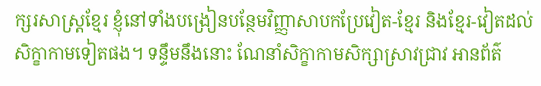ក្សរសាស្រ្តខ្មែរ ខ្ញុំនៅទាំងបង្រៀនបន្ថែមវិញ្ញាសាបកប្រែវៀត-ខ្មែរ និងខ្មែរ-វៀតដល់សិក្ខាកាមទៀតផង។ ទន្ទឹមនឹងនោះ ណែនាំសិក្ខាកាមសិក្សាស្រាវជ្រាវ អានព័ត៌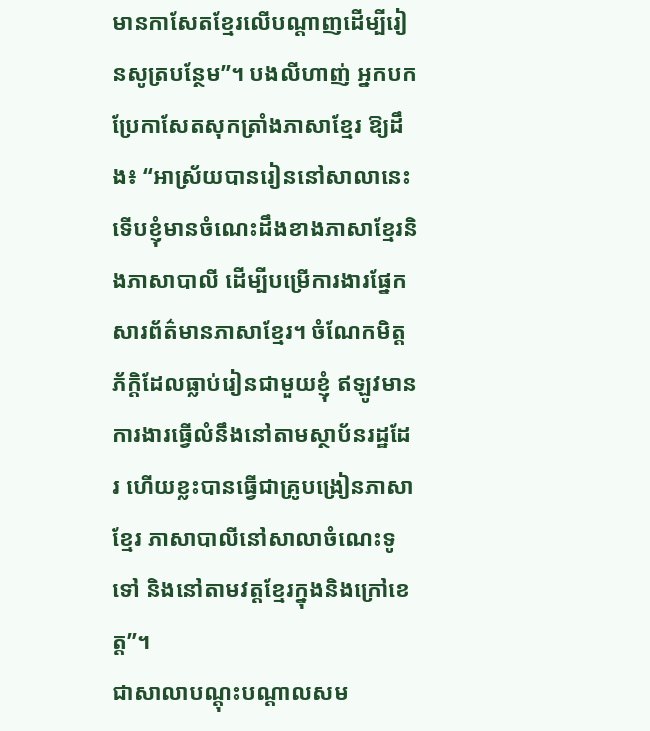មានកាសែតខ្មែរលើបណ្តាញដើម្បីរៀនសូត្របន្ថែម”។ បងលីហាញ់ អ្នកបកប្រែកាសែតសុកត្រាំងភាសាខ្មែរ ឱ្យដឹង៖ “អាស្រ័យបានរៀននៅសាលានេះ ទើបខ្ញុំមានចំណេះដឹងខាងភាសាខ្មែរនិងភាសាបាលី ដើម្បីបម្រើការងារផ្នែកសារព័ត៌មានភាសាខ្មែរ។ ចំណែកមិត្តភ័ក្តិដែលធ្លាប់រៀនជាមួយខ្ញុំ ឥឡូវមានការងារធ្វើលំនឹងនៅតាមស្ថាប័នរដ្ឋដែរ ហើយខ្លះបានធ្វើជាគ្រូបង្រៀនភាសាខ្មែរ ភាសាបាលីនៅសាលាចំណេះទូទៅ និងនៅតាមវត្តខ្មែរក្នុងនិងក្រៅខេត្ត”។
ជាសាលាបណ្តុះបណ្តាលសម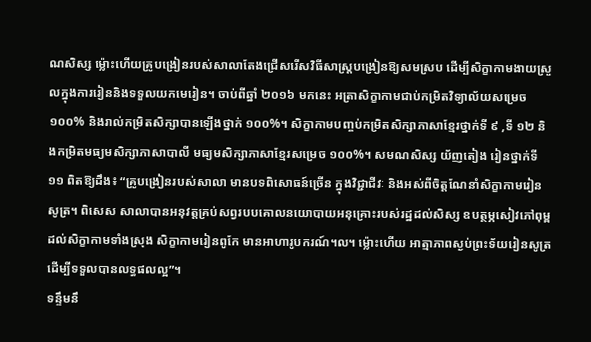ណសិស្ស ម្ល៉ោះហើយគ្រូបង្រៀនរបស់សាលាតែងជ្រើសរើសវិធីសាស្រ្តបង្រៀនឱ្យសមស្រប ដើម្បីសិក្ខាកាមងាយស្រួលក្នុងការរៀននិងទទួលយកមេរៀន។ ចាប់ពីឆ្នាំ ២០១៦ មកនេះ អត្រាសិក្ខាកាមជាប់កម្រិតវិទ្យាល័យសម្រេច ១០០% និងរាល់កម្រិតសិក្សាបានឡើងថ្នាក់ ១០០%។ សិក្ខាកាមបញ្ចប់កម្រិតសិក្សាភាសាខ្មែរថ្នាក់ទី ៩ ,ទី ១២ និងកម្រិតមធ្យមសិក្សាភាសាបាលី មធ្យមសិក្សាភាសាខ្មែរសម្រេច ១០០%។ សមណសិស្ស យ័ញតៀង រៀនថ្នាក់ទី១១ ពិតឱ្យដឹង៖ “គ្រូបង្រៀនរបស់សាលា មានបទពិសោធន៍ច្រើន ក្នុងវិជ្ជាជីវៈ និងអស់ពីចិត្តណែនាំសិក្ខាកាមរៀនសូត្រ។ ពិសេស សាលាបានអនុវត្តគ្រប់សព្វរបបគោលនយោបាយអនុគ្រោះរបស់រដ្ឋដល់សិស្ស ឧបត្ថម្ភសៀវភៅពុម្ពដល់សិក្ខាកាមទាំងស្រុង សិក្ខាកាមរៀនពូកែ មានអាហារូបករណ៍។ល។ ម្ល៉ោះហើយ អាត្មាភាពស្ងប់ព្រះទ័យរៀនសូត្រដើម្បីទទួលបានលទ្ធផលល្អ”។
ទន្ទឹមនឹ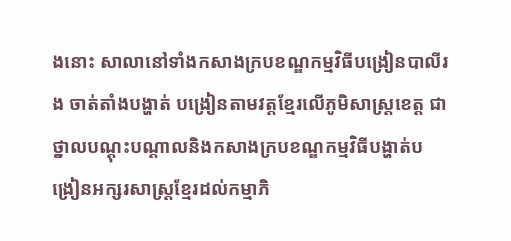ងនោះ សាលានៅទាំងកសាងក្របខណ្ឌកម្មវិធីបង្រៀនបាលីរង ចាត់តាំងបង្ហាត់ បង្រៀនតាមវត្តខ្មែរលើភូមិសាស្រ្តខេត្ត ជាថ្នាលបណ្តុះបណ្តាលនិងកសាងក្របខណ្ឌកម្មវិធីបង្ហាត់បង្រៀនអក្សរសាស្រ្តខ្មែរដល់កម្មាភិ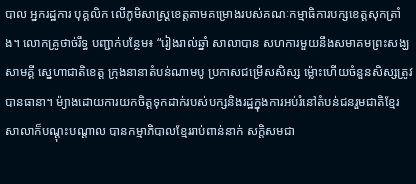បាល អ្នករដ្ឋការ បុគ្គលិក លើភូមិសាស្រ្តខេត្តតាមគម្រោងរបស់គណៈកម្មាធិការបក្សខេត្តសុកត្រាំង។ លោកគ្រូថាច់រឹទ្ធ បញ្ជាក់បន្ថែម៖ “រៀងរាល់ឆ្នាំ សាលាបាន សហការមួយនឹងសមាគមព្រះសង្ឃសាមគ្គី ស្នេហាជាតិខេត្ត ក្រុងនានាតំបន់ណាមបូ ប្រកាសជម្រើសសិស្ស ម្ល៉ោះហើយចំនួនសិស្សត្រូវបានធានា។ ម៉្យាងដោយការយកចិត្តទុកដាក់របស់បក្សនិងរដ្ឋក្នុងការអប់រំនៅតំបន់ជនរួមជាតិខ្មែរ សាលាក៏បណ្តុះបណ្តាល បានកម្មាភិបាលខ្មែររាប់ពាន់នាក់ សក្តិសមជា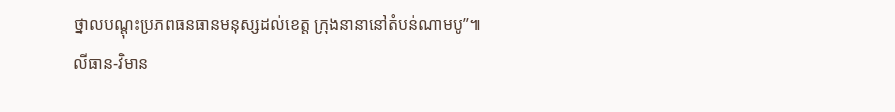ថ្នាលបណ្តុះប្រភពធនធានមនុស្សដល់ខេត្ត ក្រុងនានានៅតំបន់ណាមបូ”៕
លីធាន-វិមាន